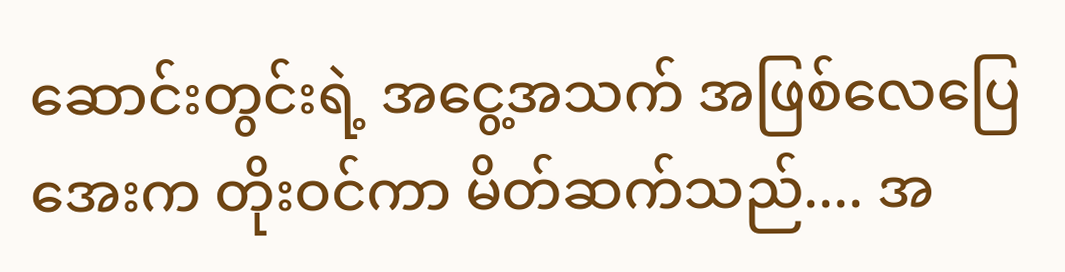ဆောင်းတွင်းရဲ့ အငွေ့အသက် အဖြစ်လေပြေအေးက တိုးဝင်ကာ မိတ်ဆက်သည်.... အ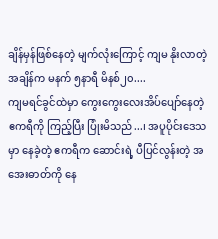ချိန်မှန်ဖြစ်နေတဲ့ မျက်လုံးကြောင့် ကျမ နိုးလာတဲ့အချိန်က မနက် ၅နာရီ မိနစ်၂၀....
ကျမရင်ခွင်ထဲမှာ ကွေးကွေးလေးအိပ်ပျော်နေတဲ့ ဧကရီကို ကြည့်ပြီး ပြုံးမိသည်...၊ အပူပိုင်းဒေသမှာ နေခဲ့တဲ့ ဧကရီက ဆောင်းရဲ့ ပီပြင်လွန်းတဲ့ အအေးဓာတ်ကို နေ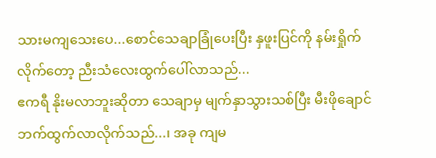သားမကျသေးပေ...စောင်သေချာခြုံပေးပြီး နှဖူးပြင်ကို နမ်းရှိုက်လိုက်တော့ ညီးသံလေးထွက်ပေါ်လာသည်...
ဧကရီ နိုးမလာဘူးဆိုတာ သေချာမှ မျက်နှာသွားသစ်ပြီး မီးဖိုချောင်ဘက်ထွက်လာလိုက်သည်...၊ အခု ကျမ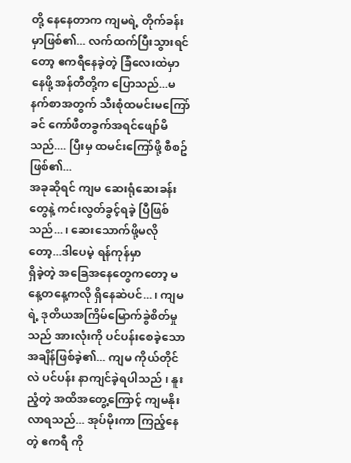တို့ နေနေတာက ကျမရဲ့ တိုက်ခန်းမှာဖြစ်၏... လက်ထက်ပြီးသွားရင်တော့ ဧကရီနေခဲ့တဲ့ ခြံလေးထဲမှာ နေဖို့ အန်တီတို့က ပြောသည်...မနက်စာအတွက် သီးစုံထမင်းမကြော်ခင် ကော်ဖီတခွက်အရင်ဖျော်မိသည်.... ပြီးမှ ထမင်းကြော်ဖို့ စီစဥ်ဖြစ်၏...
အခုဆိုရင် ကျမ ဆေးရုံဆေးခန်းတွေနဲ့ ကင်းလွတ်ခွင့်ရခဲ့ ပြီဖြစ်သည်...၊ ဆေးသောက်ဖို့မလိုတော့...ဒါပေမဲ့ ရန်ကုန်မှာ
ရှိခဲ့တဲ့ အခြေအနေတွေကတော့ မနေ့တနေ့ကလို ရှိနေဆဲပင်...၊ ကျမရဲ့ ဒုတိယအကြိမ်မြောက်ခွဲစိတ်မှုသည် အားလုံးကို ပင်ပန်းစေခဲ့သော အချိန်ဖြစ်ခဲ့၏... ကျမ ကိုယ်တိုင်လဲ ပင်ပန်း နာကျင်ခဲ့ရပါသည် ၊ နူးညံ့တဲ့ အထိအတွေ့ကြောင့် ကျမနိုးလာရသည်... အုပ်မိုးကာ ကြည့်နေတဲ့ ဧကရီ ကို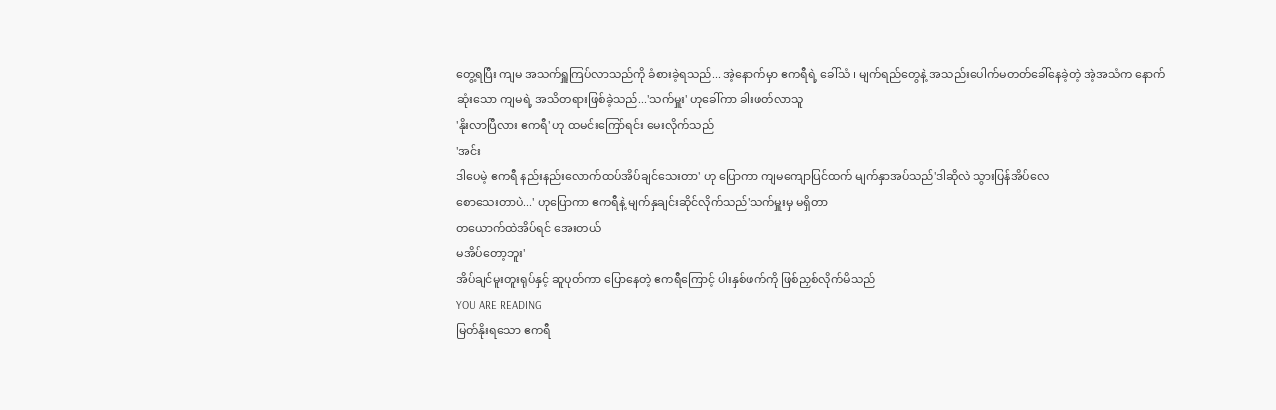တွေ့ရပြီး ကျမ အသက်ရှူကြပ်လာသည်ကို ခံစားခဲ့ရသည်... အဲ့နောက်မှာ ဧကရီရဲ့ ခေါ်သံ ၊ မျက်ရည်တွေနဲ့ အသည်းပေါက်မတတ်ခေါ်နေခဲ့တဲ့ အဲ့အသံက နောက်ဆုံးသော ကျမရဲ့ အသိတရားဖြစ်ခဲ့သည်...'သက်မှူး' ဟုခေါ်ကာ ခါးဖတ်လာသူ
'နိုးလာပြီလား ဧကရီ' ဟု ထမင်းကြော်ရင်း မေးလိုက်သည်
'အင်း
ဒါပေမဲ့ ဧကရီ နည်းနည်းလောက်ထပ်အိပ်ချင်သေးတာ' ဟု ပြောကာ ကျမကျောပြင်ထက် မျက်နှာအပ်သည်'ဒါဆိုလဲ သွားပြန်အိပ်လေ
စောသေးတာပဲ...' ဟုပြောကာ ဧကရီနဲ့ မျက်နှချင်းဆိုင်လိုက်သည်'သက်မှူးမှ မရှိတာ
တယောက်ထဲအိပ်ရင် အေးတယ်
မအိပ်တော့ဘူး'
အိပ်ချင်မူးတူးရုပ်နှင့် ဆူပုတ်ကာ ပြောနေတဲ့ ဧကရီကြောင့် ပါးနှစ်ဖက်ကို ဖြစ်ညှစ်လိုက်မိသည်
YOU ARE READING
မြတ်နိုးရသော ဧကရီ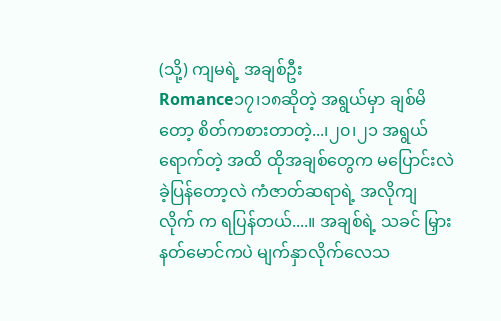(သို့) ကျမရဲ့ အချစ်ဦး
Romance၁၇၊၁၈ဆိုတဲ့ အရွယ်မှာ ချစ်မိတော့ စိတ်ကစားတာတဲ့...၊၂၀၊၂၁ အရွယ်ရောက်တဲ့ အထိ ထိုအချစ်တွေက မပြောင်းလဲ ခဲ့ပြန်တော့လဲ ကံဇာတ်ဆရာရဲ့ အလိုကျ လိုက် က ရပြန်တယ်....။ အချစ်ရဲ့ သခင် မြှားနတ်မောင်ကပဲ မျက်နှာလိုက်လေသ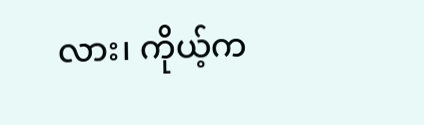လား၊ ကိုယ့်က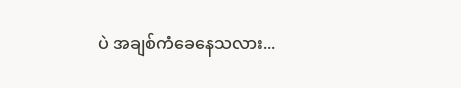ပဲ အချစ်ကံခေနေသလား...